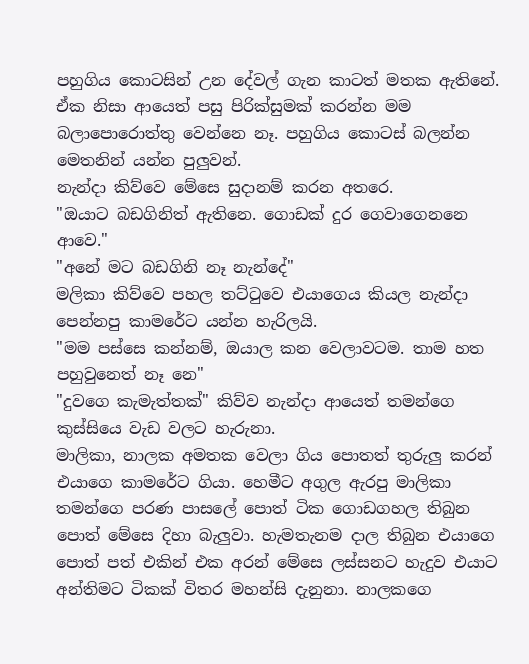පහුගිය කොටසින් උන දේවල් ගැන කාටත් මතක ඇතිනේ. ඒක නිසා ආයෙත් පසු පිරික්සුමක් කරන්න මම බලාපොරොත්තු වෙන්නෙ නෑ. පහුගිය කොටස් බලන්න මෙතනින් යන්න පුලුවන්.
නැන්දා කිව්වෙ මේසෙ සුදානම් කරන අතරෙ.
"ඔයාට බඩගිනිත් ඇතිනෙ. ගොඩක් දුර ගෙවාගෙනනෙ ආවෙ."
"අනේ මට බඩගිනි නෑ නැන්දේ"
මලිකා කිව්වෙ පහල තට්ටුවෙ එයාගෙය කියල නැන්දා පෙන්නපු කාමරේට යන්න හැරිලයි.
"මම පස්සෙ කන්නම්, ඔයාල කන වෙලාවටම. තාම හත පහුවුනෙත් නෑ නෙ"
"දුවගෙ කැමැත්තක්" කිව්ව නැන්දා ආයෙත් තමන්ගෙ කුස්සියෙ වැඩ වලට හැරුනා.
මාලිකා, නාලක අමතක වෙලා ගිය පොතත් තුරුලු කරන් එයාගෙ කාමරේට ගියා. හෙමීට අගුල ඇරපු මාලිකා තමන්ගෙ පරණ පාසලේ පොත් ටික ගොඩගහල තිබුන පොත් මේසෙ දිහා බැලුවා. හැමතැනම දාල තිබුන එයාගෙ පොත් පත් එකින් එක අරන් මේසෙ ලස්සනට හැදුව එයාට අන්තිමට ටිකක් විතර මහන්සි දැනුනා. නාලකගෙ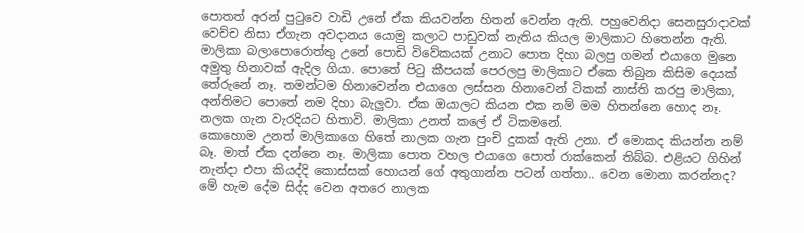පොතත් අරන් පුටුවෙ වාඩි උනේ ඒක කියවන්න හිතන් වෙන්න ඇති. පහුවෙනිදා සෙනසුරාදාවක් වෙච්ච නිසා ඒගැන අවදානය යොමු කලාට පාඩුවක් නැතිය කියල මාලිකාට හිතෙන්න ඇති.
මාලිකා බලාපොරොත්තු උනේ පොඩි විවේකයක් උනාට පොත දිහා බලපු ගමන් එයාගෙ මුනෙ අමුතු හිනාවක් ඇදිල ගියා. පොතේ පිටු කීපයක් පෙරලපු මාලිකාට ඒකෙ තිබුන කිසිම දෙයක් තේරුනේ නෑ. තමන්ටම හිනාවෙන්න එයාගෙ ලස්සන හිනාවෙන් ටිකක් නාස්ති කරපු මාලිකා, අන්තිමට පොතේ නම දිහා බැලුවා. ඒක ඔයාලට කියන එක නම් මම හිතන්නෙ හොද නෑ. නලක ගැන වැරදියට හිතාවි. මාලිකා උනත් කලේ ඒ ටිකමනේ.
කොහොම උනත් මාලිකාගෙ හිතේ නාලක ගැන පුංචි දුකක් ඇති උනා. ඒ මොකද කියන්න නම් බෑ. මාත් ඒක දන්නෙ නෑ. මාලිකා පොත වහල එයාගෙ පොත් රාක්කෙන් තිබ්බ. එළියට ගිහින් නැන්දා එපා කියද්දි කොස්සක් හොයන් ගේ අතුගාන්න පටන් ගත්තා.. වෙන මොනා කරන්නද?
මේ හැම දේම සිද්ද වෙන අතරෙ නාලක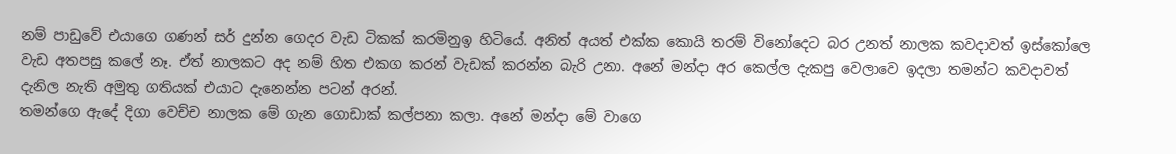නම් පාඩුවේ එයාගෙ ගණන් සර් දුන්න ගෙදර වැඩ ටිකක් කරමිනුඉ හිටියේ. අනිත් අයත් එක්ක කොයි තරම් විනෝදෙට බර උනත් නාලක කවදාවත් ඉස්කෝලෙ වැඩ අතපසු කලේ නෑ. ඒත් නාලකට අද නම් හිත එකග කරන් වැඩක් කරන්න බැරි උනා. අනේ මන්දා අර කෙල්ල දැකපු වෙලාවෙ ඉදලා තමන්ට කවදාවත් දැනිල නැති අමුතු ගතියක් එයාට දැනෙන්න පටන් අරන්.
තමන්ගෙ ඇදේ දිගා වෙච්ච නාලක මේ ගැන ගොඩාක් කල්පනා කලා. අනේ මන්දා මේ වාගෙ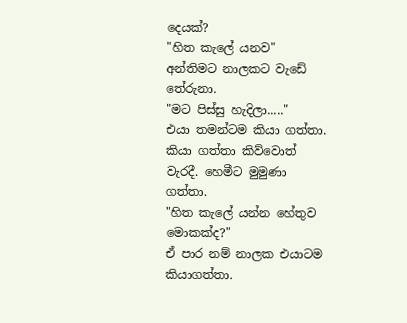දෙයක්?
"හිත කැලේ යනව"
අන්තිමට නාලකට වැඩේ තේරුනා.
"මට පිස්සු හැදිලා....."
එයා තමන්ටම කියා ගත්තා. කියා ගත්තා කිව්වොත් වැරදී. හෙමීට මුමුණා ගත්තා.
"හිත කැලේ යන්න හේතුව මොකක්ද?"
ඒ පාර නම් නාලක එයාටම කියාගත්තා.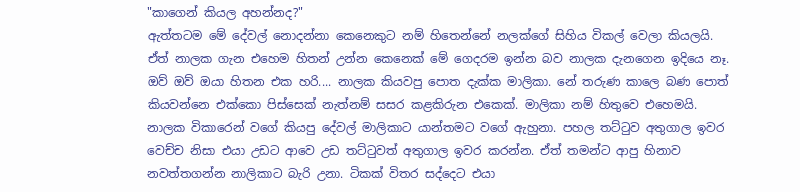"කාගෙන් කියල අහන්නද?"
ඇත්තටම මේ දේවල් නොදන්නා කෙනෙකුට නම් හිතෙන්නේ නලක්ගේ සිහිය විකල් වෙලා කියලයි. ඒත් නාලක ගැන එහෙම හිතන් උන්න කෙනෙක් මේ ගෙදරම ඉන්න බව නාලක දැනගෙන ඉදියෙ නෑ. ඔව් ඔව් ඔයා හිතන එක හරි.... නාලක කියවපු පොත දැක්ක මාලිකා. නේ තරුණ කාලෙ බණ පොත් කියවන්නෙ එක්කො පිස්සෙක් නැත්නම් සසර කළකිරුන එකෙක්. මාලිකා නම් හිතුවෙ එහෙමයි.
නාලක විකාරෙන් වගේ කියපු දේවල් මාලිකාට යාන්තමට වගේ ඇහුනා. පහල තට්ටුව අතුගාල ඉවර වෙච්ච නිසා එයා උඩට ආවෙ උඩ තට්ටුවත් අතුගාල ඉවර කරන්න. ඒත් තමන්ට ආපු හිනාව නවත්තගන්න නාලිකාට බැරි උනා. ටිකක් විතර සද්දෙට එයා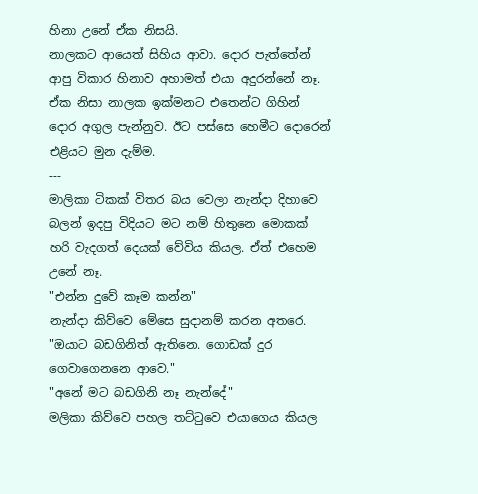හිනා උනේ ඒක නිසයි.
නාලකට ආයෙත් සිහිය ආවා. දොර පැත්තේන් ආපු විකාර හිනාව අහාමත් එයා අදුරන්නේ නෑ. ඒක නිසා නාලක ඉක්මනට එතෙන්ට ගිහින් දොර අගුල පැන්නුව. ඊට පස්සෙ හෙමීට දොරෙන් එළියට මුන දැම්ම.
---
මාලිකා ටිකක් විතර බය වෙලා නැන්දා දිහාවෙ බලන් ඉදපු විදියට මට නම් හිතුනෙ මොකක් හරි වැදගත් දෙයක් වේවිය කියල. ඒත් එහෙම උනේ නෑ.
"එන්න දුවේ කෑම කන්න"
නැන්දා කිව්වෙ මේසෙ සුදානම් කරන අතරෙ.
"ඔයාට බඩගිනිත් ඇතිනෙ. ගොඩක් දුර ගෙවාගෙනනෙ ආවෙ."
"අනේ මට බඩගිනි නෑ නැන්දේ"
මලිකා කිව්වෙ පහල තට්ටුවෙ එයාගෙය කියල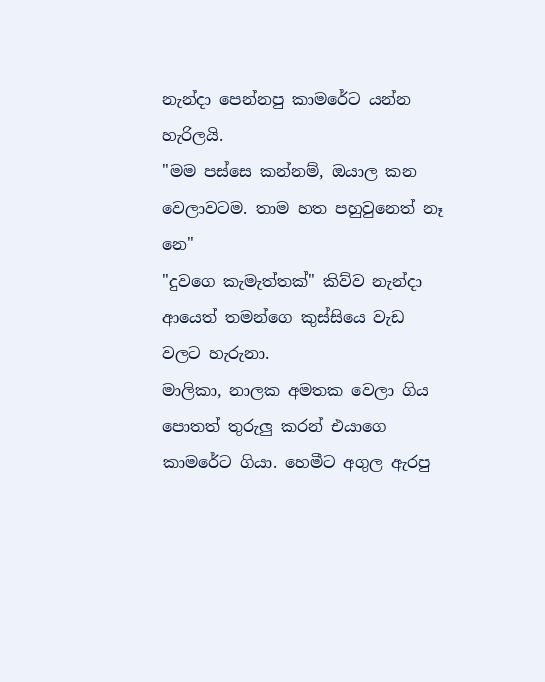නැන්දා පෙන්නපු කාමරේට යන්න හැරිලයි.
"මම පස්සෙ කන්නම්, ඔයාල කන වෙලාවටම. තාම හත පහුවුනෙත් නෑ නෙ"
"දුවගෙ කැමැත්තක්" කිව්ව නැන්දා ආයෙත් තමන්ගෙ කුස්සියෙ වැඩ වලට හැරුනා.
මාලිකා, නාලක අමතක වෙලා ගිය පොතත් තුරුලු කරන් එයාගෙ කාමරේට ගියා. හෙමීට අගුල ඇරපු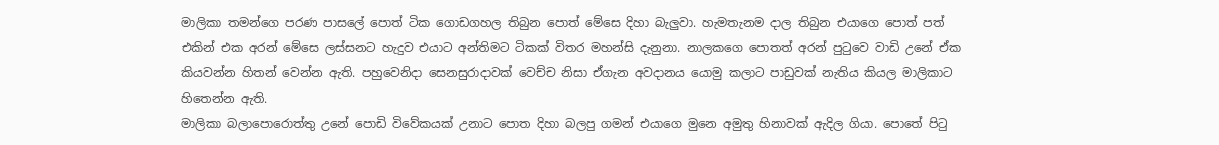මාලිකා තමන්ගෙ පරණ පාසලේ පොත් ටික ගොඩගහල තිබුන පොත් මේසෙ දිහා බැලුවා. හැමතැනම දාල තිබුන එයාගෙ පොත් පත් එකින් එක අරන් මේසෙ ලස්සනට හැදුව එයාට අන්තිමට ටිකක් විතර මහන්සි දැනුනා. නාලකගෙ පොතත් අරන් පුටුවෙ වාඩි උනේ ඒක කියවන්න හිතන් වෙන්න ඇති. පහුවෙනිදා සෙනසුරාදාවක් වෙච්ච නිසා ඒගැන අවදානය යොමු කලාට පාඩුවක් නැතිය කියල මාලිකාට හිතෙන්න ඇති.
මාලිකා බලාපොරොත්තු උනේ පොඩි විවේකයක් උනාට පොත දිහා බලපු ගමන් එයාගෙ මුනෙ අමුතු හිනාවක් ඇදිල ගියා. පොතේ පිටු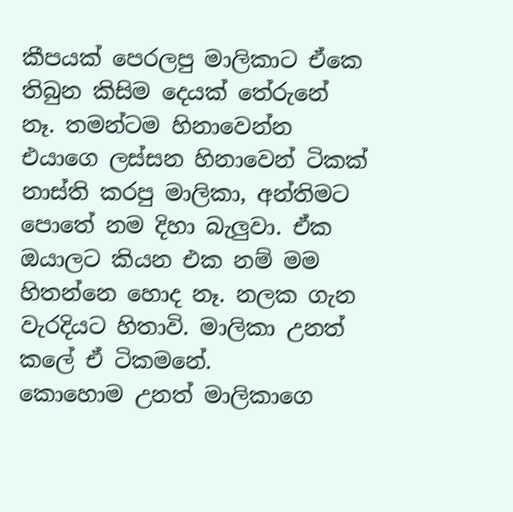කීපයක් පෙරලපු මාලිකාට ඒකෙ තිබුන කිසිම දෙයක් තේරුනේ නෑ. තමන්ටම හිනාවෙන්න එයාගෙ ලස්සන හිනාවෙන් ටිකක් නාස්ති කරපු මාලිකා, අන්තිමට පොතේ නම දිහා බැලුවා. ඒක ඔයාලට කියන එක නම් මම හිතන්නෙ හොද නෑ. නලක ගැන වැරදියට හිතාවි. මාලිකා උනත් කලේ ඒ ටිකමනේ.
කොහොම උනත් මාලිකාගෙ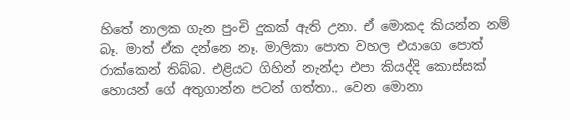හිතේ නාලක ගැන පුංචි දුකක් ඇති උනා. ඒ මොකද කියන්න නම් බෑ. මාත් ඒක දන්නෙ නෑ. මාලිකා පොත වහල එයාගෙ පොත් රාක්කෙන් තිබ්බ. එළියට ගිහින් නැන්දා එපා කියද්දි කොස්සක් හොයන් ගේ අතුගාන්න පටන් ගත්තා.. වෙන මොනා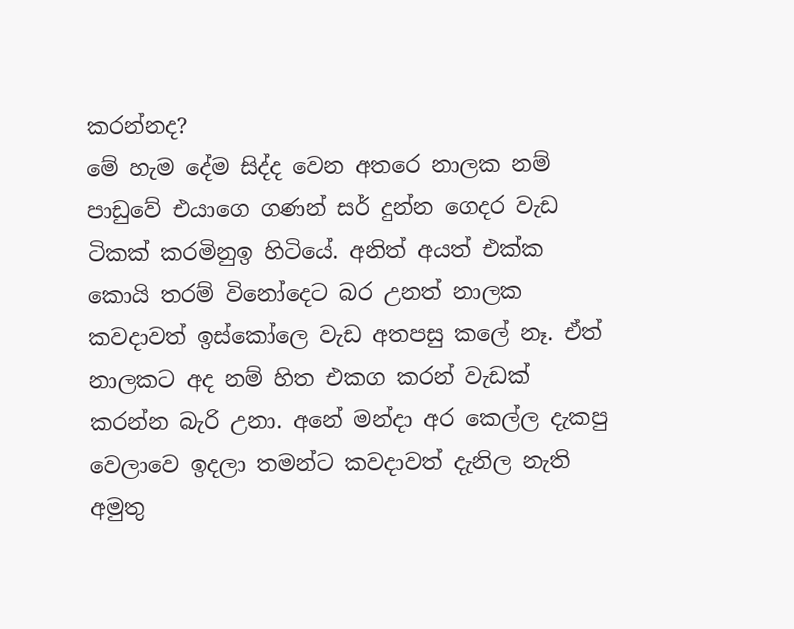කරන්නද?
මේ හැම දේම සිද්ද වෙන අතරෙ නාලක නම් පාඩුවේ එයාගෙ ගණන් සර් දුන්න ගෙදර වැඩ ටිකක් කරමිනුඉ හිටියේ. අනිත් අයත් එක්ක කොයි තරම් විනෝදෙට බර උනත් නාලක කවදාවත් ඉස්කෝලෙ වැඩ අතපසු කලේ නෑ. ඒත් නාලකට අද නම් හිත එකග කරන් වැඩක් කරන්න බැරි උනා. අනේ මන්දා අර කෙල්ල දැකපු වෙලාවෙ ඉදලා තමන්ට කවදාවත් දැනිල නැති අමුතු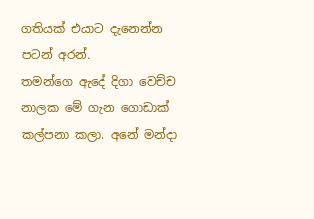ගතියක් එයාට දැනෙන්න පටන් අරන්.
තමන්ගෙ ඇදේ දිගා වෙච්ච නාලක මේ ගැන ගොඩාක් කල්පනා කලා. අනේ මන්දා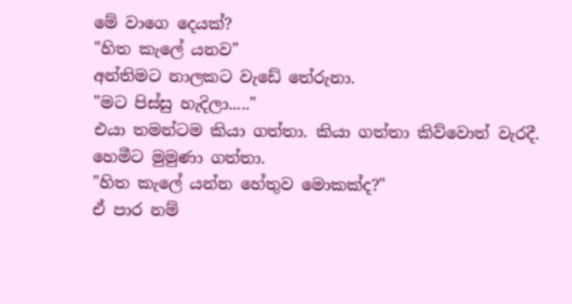මේ වාගෙ දෙයක්?
"හිත කැලේ යනව"
අන්තිමට නාලකට වැඩේ තේරුනා.
"මට පිස්සු හැදිලා....."
එයා තමන්ටම කියා ගත්තා. කියා ගත්තා කිව්වොත් වැරදී. හෙමීට මුමුණා ගත්තා.
"හිත කැලේ යන්න හේතුව මොකක්ද?"
ඒ පාර නම්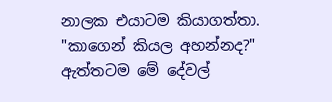නාලක එයාටම කියාගත්තා.
"කාගෙන් කියල අහන්නද?"
ඇත්තටම මේ දේවල්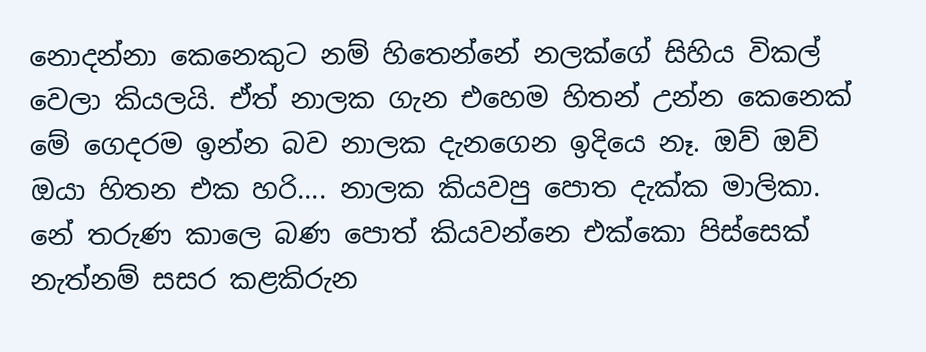නොදන්නා කෙනෙකුට නම් හිතෙන්නේ නලක්ගේ සිහිය විකල් වෙලා කියලයි. ඒත් නාලක ගැන එහෙම හිතන් උන්න කෙනෙක් මේ ගෙදරම ඉන්න බව නාලක දැනගෙන ඉදියෙ නෑ. ඔව් ඔව් ඔයා හිතන එක හරි.... නාලක කියවපු පොත දැක්ක මාලිකා. නේ තරුණ කාලෙ බණ පොත් කියවන්නෙ එක්කො පිස්සෙක් නැත්නම් සසර කළකිරුන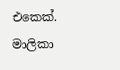එකෙක්. මාලිකා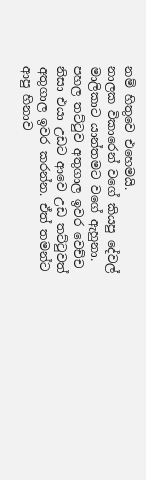නම් හිතුවෙ එහෙමයි.
නාලක විකාරෙන් වගේ කියපු දේවල් මාලිකාට යාන්තමට වගේ ඇහුනා. පහල තට්ටුව අතුගාල ඉවර වෙච්ච නිසා එයා උඩට ආවෙ උඩ තට්ටුවත් අතුගාල ඉවර කරන්න. ඒත් තමන්ට ආපු හිනාව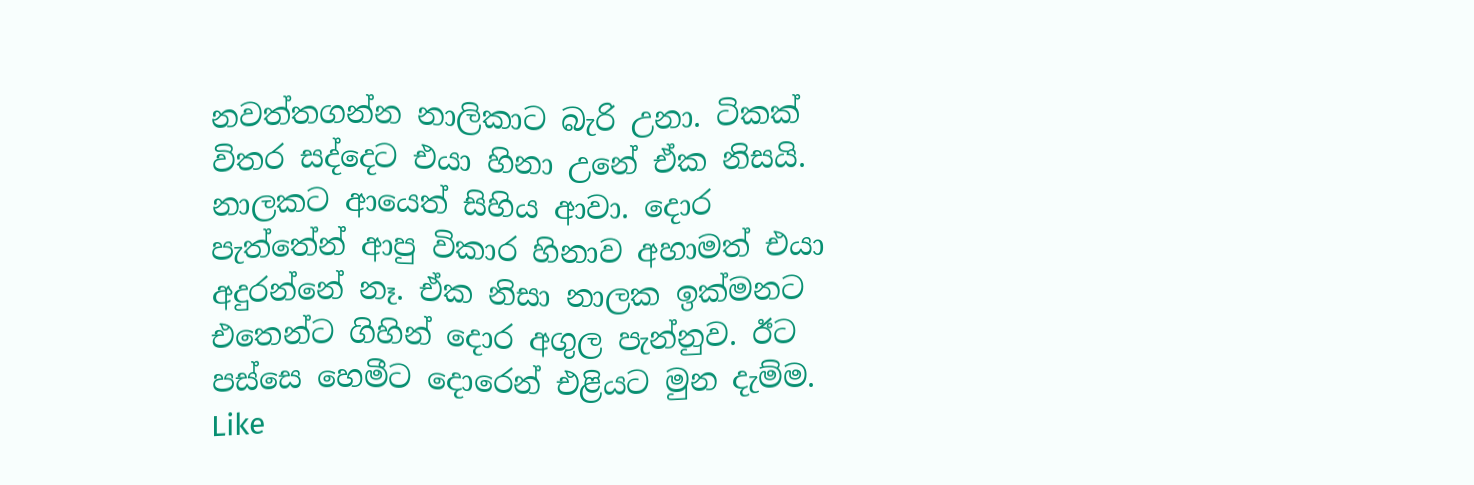නවත්තගන්න නාලිකාට බැරි උනා. ටිකක් විතර සද්දෙට එයා හිනා උනේ ඒක නිසයි.
නාලකට ආයෙත් සිහිය ආවා. දොර පැත්තේන් ආපු විකාර හිනාව අහාමත් එයා අදුරන්නේ නෑ. ඒක නිසා නාලක ඉක්මනට එතෙන්ට ගිහින් දොර අගුල පැන්නුව. ඊට පස්සෙ හෙමීට දොරෙන් එළියට මුන දැම්ම.
Like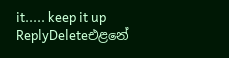it..... keep it up
ReplyDeleteඑළනේ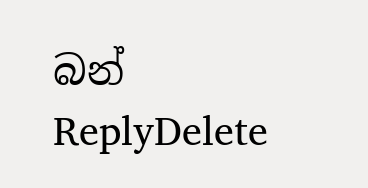බන්
ReplyDelete